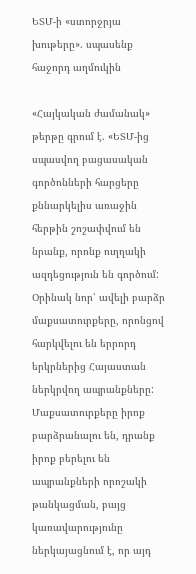ԵՏՄ-ի «ստորջրյա խութերը». սպասենք հաջորդ աղմուկին

«Հայկական ժամանակ» թերթը գրում է. «ԵՏՄ-ից սպասվող բացասական գործոնների հարցերը քննարկելիս առաջին հերթին շոշափվում են նրանք, որոնք ուղղակի ազդեցություն են գործում: Օրինակ նոր՝ ավելի բարձր մաքսատուրքերը, որոնցով հարկվելու են երրորդ երկրներից Հայաստան ներկրվող ապրանքները: Մաքսատուրքերը իրոք բարձրանալու են, դրանք իրոք բերելու են ապրանքների որոշակի թանկացման, բայց կառավարությունը ներկայացնում է, որ այդ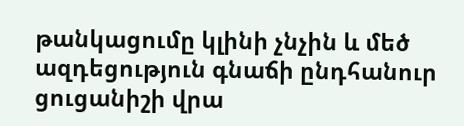թանկացումը կլինի չնչին և մեծ ազդեցություն գնաճի ընդհանուր ցուցանիշի վրա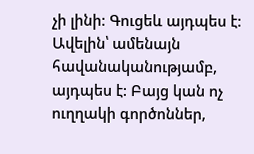չի լինի: Գուցեև այդպես է: Ավելին՝ ամենայն հավանականությամբ, այդպես է: Բայց կան ոչ ուղղակի գործոններ,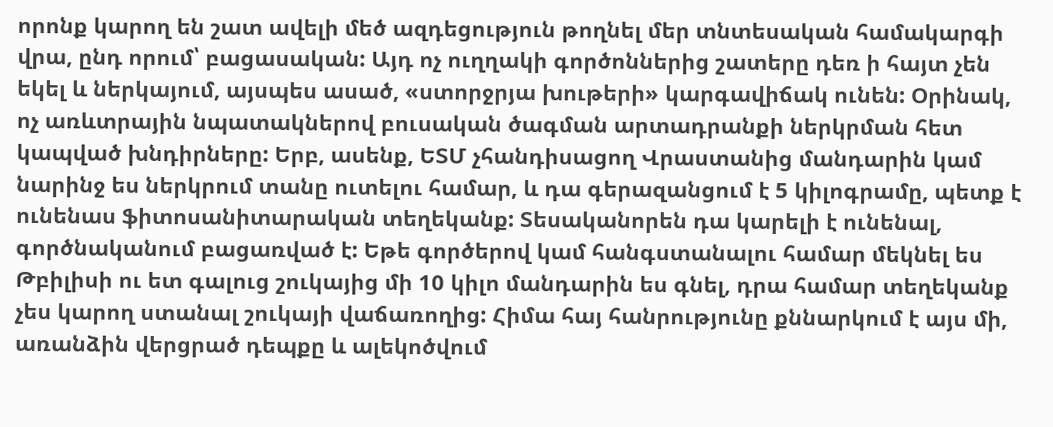որոնք կարող են շատ ավելի մեծ ազդեցություն թողնել մեր տնտեսական համակարգի վրա, ընդ որում՝ բացասական: Այդ ոչ ուղղակի գործոններից շատերը դեռ ի հայտ չեն եկել և ներկայում, այսպես ասած, «ստորջրյա խութերի» կարգավիճակ ունեն: Օրինակ, ոչ առևտրային նպատակներով բուսական ծագման արտադրանքի ներկրման հետ կապված խնդիրները: Երբ, ասենք, ԵՏՄ չհանդիսացող Վրաստանից մանդարին կամ նարինջ ես ներկրում տանը ուտելու համար, և դա գերազանցում է 5 կիլոգրամը, պետք է ունենաս ֆիտոսանիտարական տեղեկանք: Տեսականորեն դա կարելի է ունենալ, գործնականում բացառված է: Եթե գործերով կամ հանգստանալու համար մեկնել ես Թբիլիսի ու ետ գալուց շուկայից մի 10 կիլո մանդարին ես գնել, դրա համար տեղեկանք չես կարող ստանալ շուկայի վաճառողից: Հիմա հայ հանրությունը քննարկում է այս մի, առանձին վերցրած դեպքը և ալեկոծվում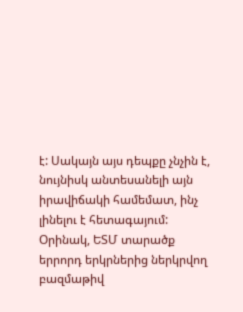է: Սակայն այս դեպքը չնչին է, նույնիսկ անտեսանելի այն իրավիճակի համեմատ, ինչ լինելու է հետագայում: Օրինակ, ԵՏՄ տարածք երրորդ երկրներից ներկրվող բազմաթիվ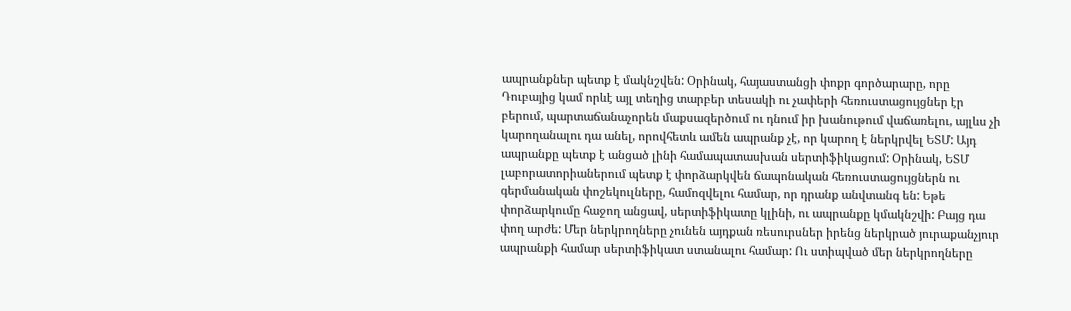ապրանքներ պետք է մակնշվեն: Օրինակ, հայաստանցի փոքր գործարարը, որը Դուբայից կամ որևէ այլ տեղից տարբեր տեսակի ու չափերի հեռուստացույցներ էր բերում, պարտաճանաչորեն մաքսազերծում ու դնում իր խանութում վաճառելու, այլևս չի կարողանալու դա անել, որովհետև ամեն ապրանք չէ, որ կարող է ներկրվել ԵՏՄ: Այդ ապրանքը պետք է անցած լինի համապատասխան սերտիֆիկացում: Օրինակ, ԵՏՄ լաբորատորիաներում պետք է փորձարկվեն ճապոնական հեռուստացույցներն ու գերմանական փոշեկուլները, համոզվելու համար, որ դրանք անվտանգ են: Եթե փորձարկումը հաջող անցավ, սերտիֆիկատը կլինի, ու ապրանքը կմակնշվի: Բայց դա փող արժե: Մեր ներկրողները չունեն այդքան ռեսուրսներ իրենց ներկրած յուրաքանչյուր ապրանքի համար սերտիֆիկատ ստանալու համար: Ու ստիպված մեր ներկրողները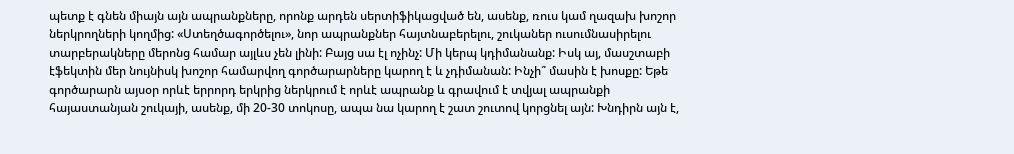պետք է գնեն միայն այն ապրանքները, որոնք արդեն սերտիֆիկացված են, ասենք, ռուս կամ ղազախ խոշոր ներկրողների կողմից: «Ստեղծագործելու», նոր ապրանքներ հայտնաբերելու, շուկաներ ուսումնասիրելու տարբերակները մերոնց համար այլևս չեն լինի: Բայց սա էլ ոչինչ: Մի կերպ կդիմանանք: Իսկ այ, մասշտաբի էֆեկտին մեր նույնիսկ խոշոր համարվող գործարարները կարող է և չդիմանան: Ինչի՞ մասին է խոսքը: Եթե գործարարն այսօր որևէ երրորդ երկրից ներկրում է որևէ ապրանք և գրավում է տվյալ ապրանքի հայաստանյան շուկայի, ասենք, մի 20-30 տոկոսը, ապա նա կարող է շատ շուտով կորցնել այն: Խնդիրն այն է,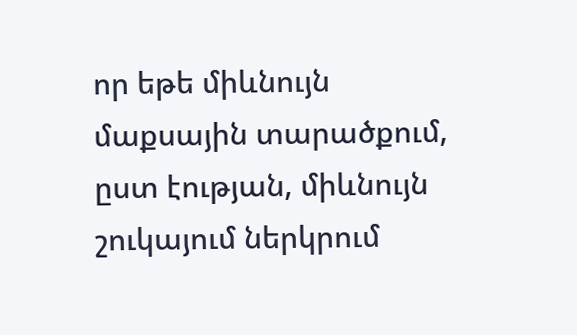որ եթե միևնույն մաքսային տարածքում, ըստ էության, միևնույն շուկայում ներկրում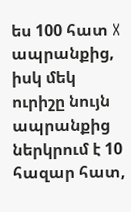ես 100 հատ X ապրանքից, իսկ մեկ ուրիշը նույն ապրանքից ներկրում է 10 հազար հատ,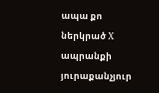ապա քո ներկրած X ապրանքի յուրաքանչյուր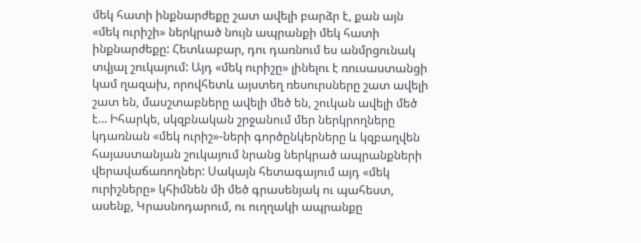մեկ հատի ինքնարժեքը շատ ավելի բարձր է, քան այն «մեկ ուրիշի» ներկրած նույն ապրանքի մեկ հատի ինքնարժեքը: Հետևաբար, դու դառնում ես անմրցունակ տվյալ շուկայում: Այդ «մեկ ուրիշը» լինելու է ռուսաստանցի կամ ղազախ, որովհետև այստեղ ռեսուրսները շատ ավելի շատ են, մասշտաբները ավելի մեծ են, շուկան ավելի մեծ է… Իհարկե, սկզբնական շրջանում մեր ներկրողները կդառնան «մեկ ուրիշ»-ների գործընկերները և կզբաղվեն հայաստանյան շուկայում նրանց ներկրած ապրանքների վերավաճառողներ: Սակայն հետագայում այդ «մեկ ուրիշները» կհիմնեն մի մեծ գրասենյակ ու պահեստ, ասենք, Կրասնոդարում, ու ուղղակի ապրանքը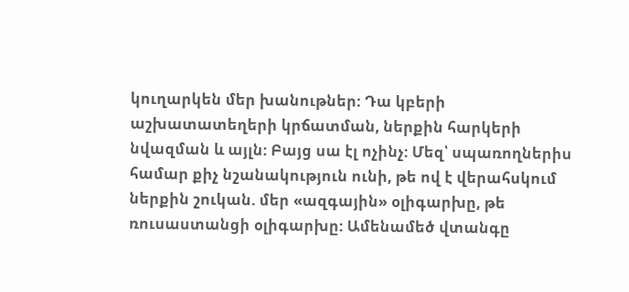կուղարկեն մեր խանութներ: Դա կբերի աշխատատեղերի կրճատման, ներքին հարկերի նվազման և այլն: Բայց սա էլ ոչինչ: Մեզ՝ սպառողներիս համար քիչ նշանակություն ունի, թե ով է վերահսկում ներքին շուկան. մեր «ազգային» օլիգարխը, թե ռուսաստանցի օլիգարխը: Ամենամեծ վտանգը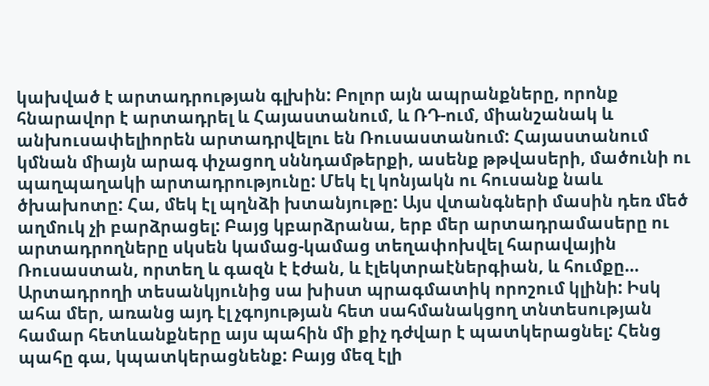կախված է արտադրության գլխին: Բոլոր այն ապրանքները, որոնք հնարավոր է արտադրել և Հայաստանում, և ՌԴ-ում, միանշանակ և անխուսափելիորեն արտադրվելու են Ռուսաստանում: Հայաստանում կմնան միայն արագ փչացող սննդամթերքի, ասենք թթվասերի, մածունի ու պաղպաղակի արտադրությունը: Մեկ էլ կոնյակն ու հուսանք նաև ծխախոտը: Հա, մեկ էլ պղնձի խտանյութը: Այս վտանգների մասին դեռ մեծ աղմուկ չի բարձրացել: Բայց կբարձրանա, երբ մեր արտադրամասերը ու արտադրողները սկսեն կամաց-կամաց տեղափոխվել հարավային Ռուսաստան, որտեղ և գազն է էժան, և էլեկտրաէներգիան, և հումքը… Արտադրողի տեսանկյունից սա խիստ պրագմատիկ որոշում կլինի: Իսկ ահա մեր, առանց այդ էլ չգոյության հետ սահմանակցող տնտեսության համար հետևանքները այս պահին մի քիչ դժվար է պատկերացնել: Հենց պահը գա, կպատկերացնենք: Բայց մեզ էլի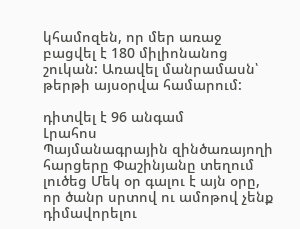կհամոզեն, որ մեր առաջ բացվել է 180 միլիոնանոց շուկան: Առավել մանրամասն՝ թերթի այսօրվա համարում:

դիտվել է 96 անգամ
Լրահոս
Պայմանագրային զինծառայողի հարցերը Փաշինյանը տեղում լուծեց Մեկ օր գալու է այն օրը, որ ծանր սրտով ու ամոթով չենք դիմավորելու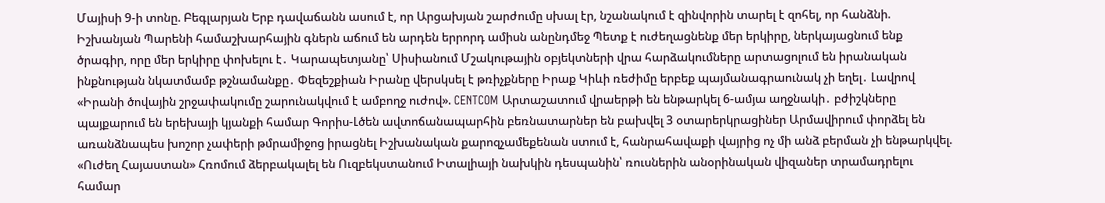Մայիսի 9-ի տոնը. Բեգլարյան Երբ դավաճանն ասում է, որ Արցախյան շարժումը սխալ էր, նշանակում է զինվորին տարել է զոհել, որ հանձնի. Իշխանյան Պարենի համաշխարհային գներն աճում են արդեն երրորդ ամիսն անընդմեջ Պետք է ուժեղացնենք մեր երկիրը, ներկայացնում ենք ծրագիր, որը մեր երկիրը փոխելու է․ Կարապետյանը՝ Սիսիանում Մշակութային օբյեկտների վրա հարձակումները արտացոլում են իրանական ինքնության նկատմամբ թշնամանքը․ Փեզեշքիան Իրանը վերսկսել է թռիչքները Իրաք Կիևի ռեժիմը երբեք պայմանագրաունակ չի եղել․ Լավրով «Իրանի ծովային շրջափակումը շարունակվում է ամբողջ ուժով». CENTCOM Արտաշատում վրաերթի են ենթարկել 6-ամյա աղջնակի․ բժիշկները պայքարում են երեխայի կյանքի համար Գորիս-Լծեն ավտոճանապարհին բեռնատարներ են բախվել 3 օտարերկրացիներ Արմավիրում փորձել են առանձնապես խոշոր չափերի թմրամիջոց իրացնել Իշխանական քարոզչամեքենան ստում է, հանրահավաքի վայրից ոչ մի անձ բերման չի ենթարկվել. «Ուժեղ Հայաստան» Հռոմում ձերբակալել են Ուզբեկստանում Իտալիայի նախկին դեսպանին՝ ռուսներին անօրինական վիզաներ տրամադրելու համար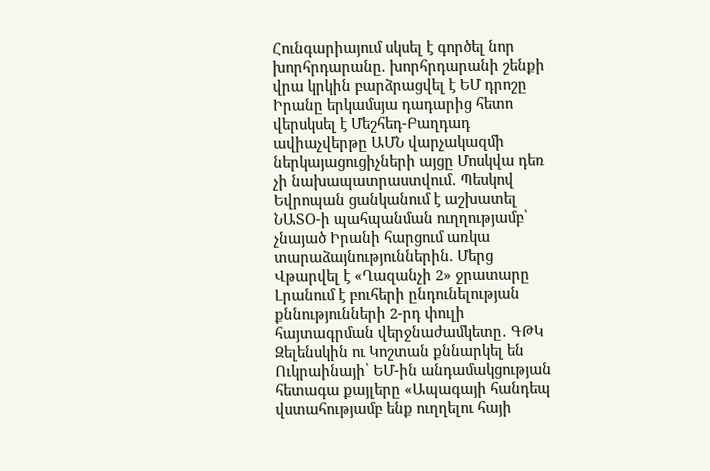Հունգարիայում սկսել է գործել նոր խորհրդարանը. խորհրդարանի շենքի վրա կրկին բարձրացվել է ԵՄ դրոշը Իրանը երկամսյա դադարից հետո վերսկսել է Մեշհեդ-Բաղդադ ավիաչվերթը ԱՄՆ վարչակազմի ներկայացուցիչների այցը Մոսկվա դեռ չի նախապատրաստվում․ Պեսկով Եվրոպան ցանկանում է աշխատել ՆԱՏՕ-ի պահպանման ուղղությամբ՝ չնայած Իրանի հարցում առկա տարաձայնություններին. Մերց Վթարվել է «Ղազանչի 2» ջրատարը Լրանում է բուհերի ընդունելության քննությունների 2-րդ փուլի հայտագրման վերջնաժամկետը․ ԳԹԿ Զելենսկին ու Կոշտան քննարկել են Ուկրաինայի՝ ԵՄ-ին անդամակցության հետագա քայլերը «Ապագայի հանդեպ վստահությամբ ենք ուղղելու հայի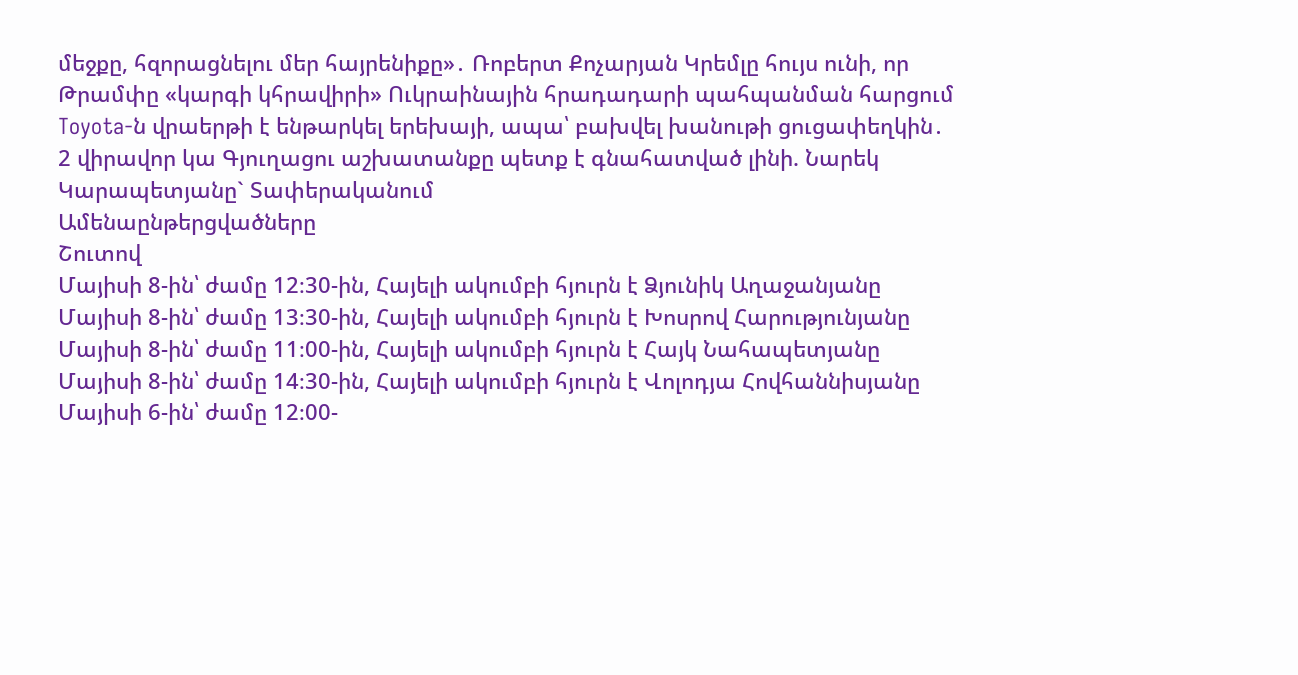մեջքը, հզորացնելու մեր հայրենիքը»․ Ռոբերտ Քոչարյան Կրեմլը հույս ունի, որ Թրամփը «կարգի կհրավիրի» Ուկրաինային հրադադարի պահպանման հարցում Toyota-ն վրաերթի է ենթարկել երեխայի, ապա՝ բախվել խանութի ցուցափեղկին․ 2 վիրավոր կա Գյուղացու աշխատանքը պետք է գնահատված լինի. Նարեկ Կարապետյանը` Տափերականում
Ամենաընթերցվածները
Շուտով
Մայիսի 8-ին՝ ժամը 12։30-ին, Հայելի ակումբի հյուրն է Ձյունիկ Աղաջանյանը Մայիսի 8-ին՝ ժամը 13։30-ին, Հայելի ակումբի հյուրն է Խոսրով Հարությունյանը Մայիսի 8-ին՝ ժամը 11։00-ին, Հայելի ակումբի հյուրն է Հայկ Նահապետյանը Մայիսի 8-ին՝ ժամը 14։30-ին, Հայելի ակումբի հյուրն է Վոլոդյա Հովհաննիսյանը Մայիսի 6-ին՝ ժամը 12։00-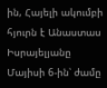ին, Հայելի ակումբի հյուրն է Անաստաս Իսրայելյանը Մայիսի 6-ին՝ ժամը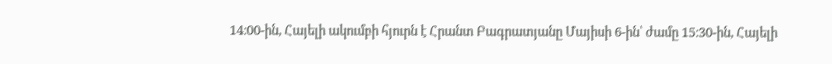14։00-ին, Հայելի ակումբի հյուրն է Հրանտ Բագրատյանը Մայիսի 6-ին՝ ժամը 15։30-ին, Հայելի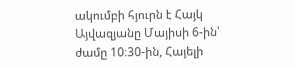ակումբի հյուրն է Հայկ Այվազյանը Մայիսի 6-ին՝ ժամը 10։30-ին, Հայելի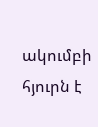ակումբի հյուրն է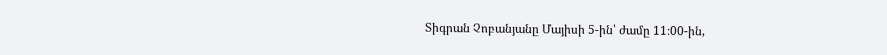Տիգրան Չոբանյանը Մայիսի 5-ին՝ ժամը 11։00-ին,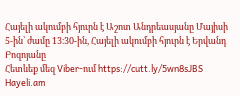Հայելի ակումբի հյուրն է Աշոտ Անդրեասյանը Մայիսի 5-ին՝ ժամը 13։30-ին, Հայելի ակումբի հյուրն է Երվանդ Բոզոյանը
Հետևեք մեզ Viber-ում https://cutt.ly/5wn8sJBS
Hayeli.am